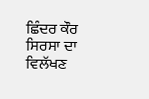ਛਿੰਦਰ ਕੌਰ ਸਿਰਸਾ ਦਾ ਵਿਲੱਖਣ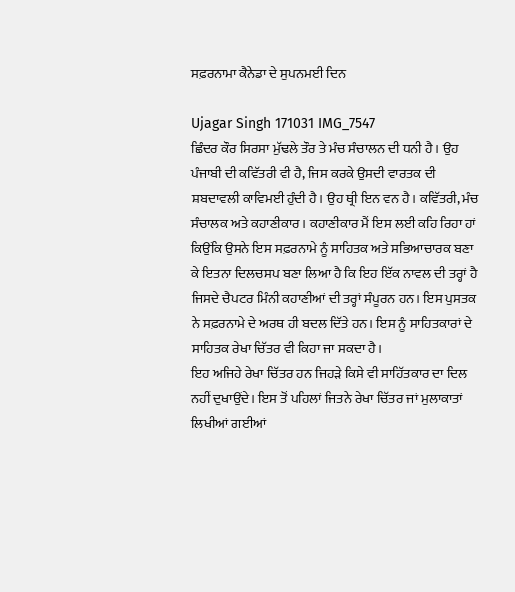ਸਫ਼ਰਨਾਮਾ ਕੈਨੇਡਾ ਦੇ ਸੁਪਨਮਈ ਦਿਨ

Ujagar Singh 171031 IMG_7547
ਛਿੰਦਰ ਕੌਰ ਸਿਰਸਾ ਮੁੱਢਲੇ ਤੌਰ ਤੇ ਮੰਚ ਸੰਚਾਲਨ ਦੀ ਧਨੀ ਹੈ। ਉਹ ਪੰਜਾਬੀ ਦੀ ਕਵਿੱਤਰੀ ਵੀ ਹੈ, ਜਿਸ ਕਰਕੇ ਉਸਦੀ ਵਾਰਤਕ ਦੀ ਸ਼ਬਦਾਵਲੀ ਕਾਵਿਮਈ ਹੁੰਦੀ ਹੈ। ਉਹ ਥ੍ਰੀ ਇਨ ਵਨ ਹੈ। ਕਵਿੱਤਰੀ, ਮੰਚ ਸੰਚਾਲਕ ਅਤੇ ਕਹਾਣੀਕਾਰ। ਕਹਾਣੀਕਾਰ ਮੈਂ ਇਸ ਲਈ ਕਹਿ ਰਿਹਾ ਹਾਂ ਕਿਉਂਕਿ ਉਸਨੇ ਇਸ ਸਫ਼ਰਨਾਮੇ ਨੂੰ ਸਾਹਿਤਕ ਅਤੇ ਸਭਿਆਚਾਰਕ ਬਣਾ ਕੇ ਇਤਨਾ ਦਿਲਚਸਪ ਬਣਾ ਲਿਆ ਹੈ ਕਿ ਇਹ ਇੱਕ ਨਾਵਲ ਦੀ ਤਰ੍ਹਾਂ ਹੈ ਜਿਸਦੇ ਚੈਪਟਰ ਮਿੰਨੀ ਕਹਾਣੀਆਂ ਦੀ ਤਰ੍ਹਾਂ ਸੰਪੂਰਨ ਹਨ। ਇਸ ਪੁਸਤਕ ਨੇ ਸਫ਼ਰਨਾਮੇ ਦੇ ਅਰਥ ਹੀ ਬਦਲ ਦਿੱਤੇ ਹਨ। ਇਸ ਨੂੰ ਸਾਹਿਤਕਾਰਾਂ ਦੇ ਸਾਹਿਤਕ ਰੇਖਾ ਚਿੱਤਰ ਵੀ ਕਿਹਾ ਜਾ ਸਕਦਾ ਹੈ।
ਇਹ ਅਜਿਹੇ ਰੇਖਾ ਚਿੱਤਰ ਹਨ ਜਿਹੜੇ ਕਿਸੇ ਵੀ ਸਾਹਿੱਤਕਾਰ ਦਾ ਦਿਲ ਨਹੀਂ ਦੁਖਾਉਂਦੇ। ਇਸ ਤੋਂ ਪਹਿਲਾਂ ਜਿਤਨੇ ਰੇਖਾ ਚਿੱਤਰ ਜਾਂ ਮੁਲਾਕਾਤਾਂ ਲਿਖੀਆਂ ਗਈਆਂ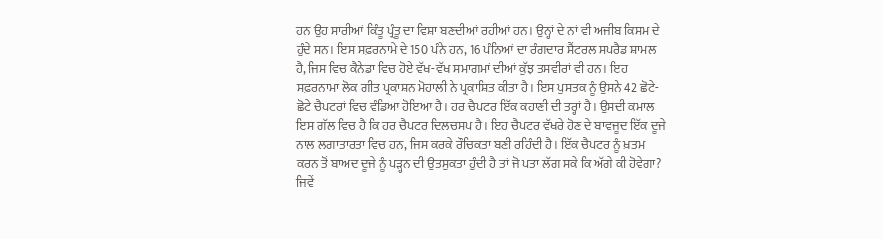ਹਨ ਉਹ ਸਾਰੀਆਂ ਕਿੰਤੂ ਪ੍ਰੰਤੂ ਦਾ ਵਿਸ਼ਾ ਬਣਦੀਆਂ ਰਹੀਆਂ ਹਨ। ਉਨ੍ਹਾਂ ਦੇ ਨਾਂ ਵੀ ਅਜੀਬ ਕਿਸਮ ਦੇ ਹੁੰਦੇ ਸਨ। ਇਸ ਸਫ਼ਰਨਾਮੇ ਦੇ 150 ਪੰਨੇ ਹਨ, 16 ਪੰਨਿਆਂ ਦਾ ਰੰਗਦਾਰ ਸੈਂਟਰਲ ਸਪਰੈਡ ਸ਼ਾਮਲ ਹੈ, ਜਿਸ ਵਿਚ ਕੈਨੇਡਾ ਵਿਚ ਹੋਏ ਵੱਖ-ਵੱਖ ਸਮਾਗਮਾਂ ਦੀਆਂ ਕੁੱਝ ਤਸਵੀਰਾਂ ਵੀ ਹਨ। ਇਹ ਸਫ਼ਰਨਾਮਾ ਲੋਕ ਗੀਤ ਪ੍ਰਕਾਸ਼ਨ ਮੋਹਾਲੀ ਨੇ ਪ੍ਰਕਾਸ਼ਿਤ ਕੀਤਾ ਹੈ। ਇਸ ਪੁਸਤਕ ਨੂੰ ਉਸਨੇ 42 ਛੋਟੇ-ਛੋਟੇ ਚੈਪਟਰਾਂ ਵਿਚ ਵੰਡਿਆ ਹੋਇਆ ਹੈ। ਹਰ ਚੈਪਟਰ ਇੱਕ ਕਹਾਣੀ ਦੀ ਤਰ੍ਹਾਂ ਹੈ। ਉਸਦੀ ਕਮਾਲ ਇਸ ਗੱਲ ਵਿਚ ਹੈ ਕਿ ਹਰ ਚੈਪਟਰ ਦਿਲਚਸਪ ਹੈ। ਇਹ ਚੈਪਟਰ ਵੱਖਰੇ ਹੋਣ ਦੇ ਬਾਵਜੂਦ ਇੱਕ ਦੂਜੇ ਨਾਲ ਲਗਾਤਾਰਤਾ ਵਿਚ ਹਨ, ਜਿਸ ਕਰਕੇ ਰੌਚਿਕਤਾ ਬਣੀ ਰਹਿੰਦੀ ਹੈ। ਇੱਕ ਚੈਪਟਰ ਨੂੰ ਖ਼ਤਮ ਕਰਨ ਤੋਂ ਬਾਅਦ ਦੂਜੇ ਨੂੰ ਪੜ੍ਹਨ ਦੀ ਉਤਸੁਕਤਾ ਹੁੰਦੀ ਹੈ ਤਾਂ ਜੋ ਪਤਾ ਲੱਗ ਸਕੇ ਕਿ ਅੱਗੇ ਕੀ ਹੋਵੇਗਾ? ਜਿਵੇਂ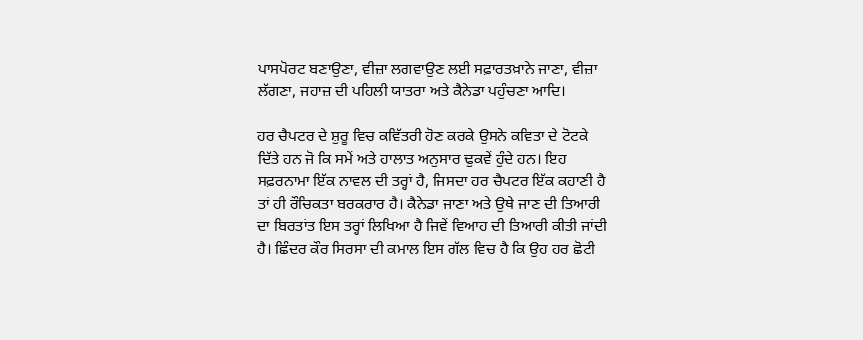ਪਾਸਪੋਰਟ ਬਣਾਉਣਾ, ਵੀਜ਼ਾ ਲਗਵਾਉਣ ਲਈ ਸਫ਼ਾਰਤਖ਼ਾਨੇ ਜਾਣਾ, ਵੀਜ਼ਾ ਲੱਗਣਾ, ਜਹਾਜ਼ ਦੀ ਪਹਿਲੀ ਯਾਤਰਾ ਅਤੇ ਕੈਨੇਡਾ ਪਹੁੰਚਣਾ ਆਦਿ।

ਹਰ ਚੈਪਟਰ ਦੇ ਸ਼ੁਰੂ ਵਿਚ ਕਵਿੱਤਰੀ ਹੋਣ ਕਰਕੇ ਉਸਨੇ ਕਵਿਤਾ ਦੇ ਟੋਟਕੇ ਦਿੱਤੇ ਹਨ ਜੋ ਕਿ ਸਮੇਂ ਅਤੇ ਹਾਲਾਤ ਅਨੁਸਾਰ ਢੁਕਵੇਂ ਹੁੰਦੇ ਹਨ। ਇਹ ਸਫ਼ਰਨਾਮਾ ਇੱਕ ਨਾਵਲ ਦੀ ਤਰ੍ਹਾਂ ਹੈ, ਜਿਸਦਾ ਹਰ ਚੈਪਟਰ ਇੱਕ ਕਹਾਣੀ ਹੈ ਤਾਂ ਹੀ ਰੌਚਿਕਤਾ ਬਰਕਰਾਰ ਹੈ। ਕੈਨੇਡਾ ਜਾਣਾ ਅਤੇ ਉਥੇ ਜਾਣ ਦੀ ਤਿਆਰੀ ਦਾ ਬਿਰਤਾਂਤ ਇਸ ਤਰ੍ਹਾਂ ਲਿਖਿਆ ਹੈ ਜਿਵੇਂ ਵਿਆਹ ਦੀ ਤਿਆਰੀ ਕੀਤੀ ਜਾਂਦੀ ਹੈ। ਛਿੰਦਰ ਕੌਰ ਸਿਰਸਾ ਦੀ ਕਮਾਲ ਇਸ ਗੱਲ ਵਿਚ ਹੈ ਕਿ ਉਹ ਹਰ ਛੋਟੀ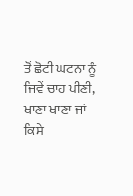ਤੋਂ ਛੋਟੀ ਘਟਨਾ ਨੂੰ ਜਿਵੇਂ ਚਾਹ ਪੀਣੀ, ਖਾਣਾ ਖਾਣਾ ਜਾਂ ਕਿਸੇ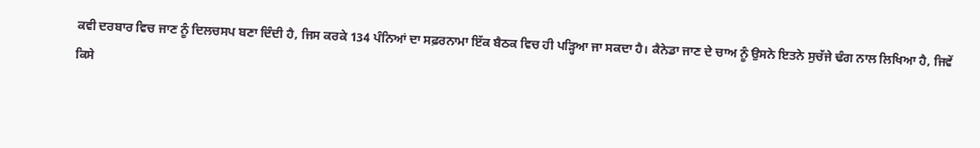ਕਵੀ ਦਰਬਾਰ ਵਿਚ ਜਾਣ ਨੂੰ ਦਿਲਚਸਪ ਬਣਾ ਦਿੰਦੀ ਹੈ, ਜਿਸ ਕਰਕੇ 134 ਪੰਨਿਆਂ ਦਾ ਸਫ਼ਰਨਾਮਾ ਇੱਕ ਬੈਠਕ ਵਿਚ ਹੀ ਪੜ੍ਹਿਆ ਜਾ ਸਕਦਾ ਹੈ। ਕੈਨੇਡਾ ਜਾਣ ਦੇ ਚਾਅ ਨੂੰ ਉਸਨੇ ਇਤਨੇ ਸੁਚੱਜੇ ਢੰਗ ਨਾਲ ਲਿਖਿਆ ਹੈ, ਜਿਵੇਂ ਕਿਸੇ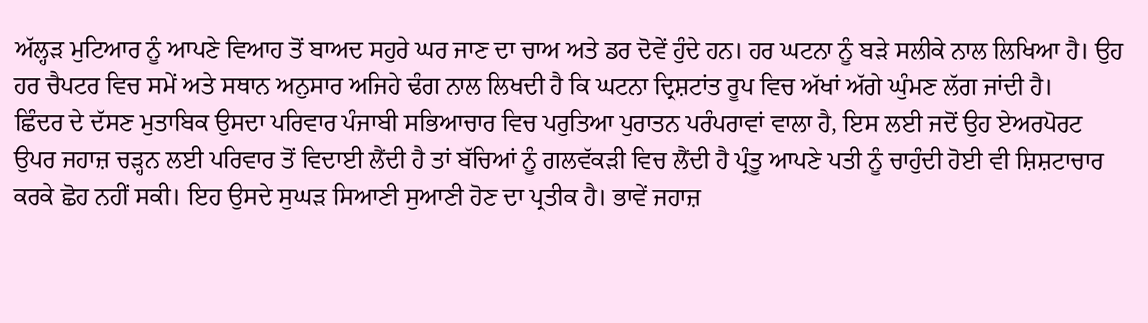ਅੱਲ੍ਹੜ ਮੁਟਿਆਰ ਨੂੰ ਆਪਣੇ ਵਿਆਹ ਤੋਂ ਬਾਅਦ ਸਹੁਰੇ ਘਰ ਜਾਣ ਦਾ ਚਾਅ ਅਤੇ ਡਰ ਦੋਵੇਂ ਹੁੰਦੇ ਹਨ। ਹਰ ਘਟਨਾ ਨੂੰ ਬੜੇ ਸਲੀਕੇ ਨਾਲ ਲਿਖਿਆ ਹੈ। ਉਹ ਹਰ ਚੈਪਟਰ ਵਿਚ ਸਮੇਂ ਅਤੇ ਸਥਾਨ ਅਨੁਸਾਰ ਅਜਿਹੇ ਢੰਗ ਨਾਲ ਲਿਖਦੀ ਹੈ ਕਿ ਘਟਨਾ ਦ੍ਰਿਸ਼ਟਾਂਤ ਰੂਪ ਵਿਚ ਅੱਖਾਂ ਅੱਗੇ ਘੁੰਮਣ ਲੱਗ ਜਾਂਦੀ ਹੈ।
ਛਿੰਦਰ ਦੇ ਦੱਸਣ ਮੁਤਾਬਿਕ ਉਸਦਾ ਪਰਿਵਾਰ ਪੰਜਾਬੀ ਸਭਿਆਚਾਰ ਵਿਚ ਪਰੁਤਿਆ ਪੁਰਾਤਨ ਪਰੰਪਰਾਵਾਂ ਵਾਲਾ ਹੈ, ਇਸ ਲਈ ਜਦੋਂ ਉਹ ਏਅਰਪੋਰਟ ਉਪਰ ਜਹਾਜ਼ ਚੜ੍ਹਨ ਲਈ ਪਰਿਵਾਰ ਤੋਂ ਵਿਦਾਈ ਲੈਂਦੀ ਹੈ ਤਾਂ ਬੱਚਿਆਂ ਨੂੰ ਗਲਵੱਕੜੀ ਵਿਚ ਲੈਂਦੀ ਹੈ ਪ੍ਰੰਤੂ ਆਪਣੇ ਪਤੀ ਨੂੰ ਚਾਹੁੰਦੀ ਹੋਈ ਵੀ ਸ਼ਿਸ਼ਟਾਚਾਰ ਕਰਕੇ ਛੋਹ ਨਹੀਂ ਸਕੀ। ਇਹ ਉਸਦੇ ਸੁਘੜ ਸਿਆਣੀ ਸੁਆਣੀ ਹੋਣ ਦਾ ਪ੍ਰਤੀਕ ਹੈ। ਭਾਵੇਂ ਜਹਾਜ਼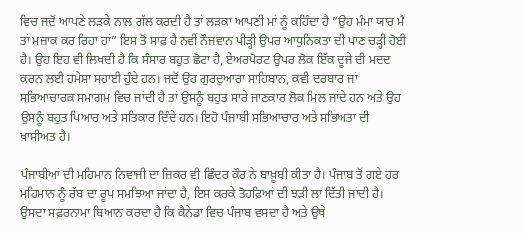ਵਿਚ ਜਦੋਂ ਆਪਣੇ ਲੜਕੇ ਨਾਲ ਗੱਲ ਕਰਦੀ ਹੈ ਤਾਂ ਲੜਕਾ ਆਪਣੀ ਮਾਂ ਨੂੰ ਕਹਿੰਦਾ ਹੈ ”ਉਹ ਮੰਮਾ ਯਾਰ ਮੈਂ ਤਾਂ ਮਜ਼ਾਕ ਕਰ ਰਿਹਾ ਹਾਂ” ਇਸ ਤੋਂ ਸਾਫ਼ ਹੈ ਨਵੀਂ ਨੌਜਵਾਨ ਪੀੜ੍ਹੀ ਉਪਰ ਆਧੁਨਿਕਤਾ ਦੀ ਪਾਣ ਚੜ੍ਹੀ ਹੋਈ ਹੈ। ਉਹ ਇਹ ਵੀ ਲਿਖਦੀ ਹੈ ਕਿ ਸੰਸਾਰ ਬਹੁਤ ਛੋਟਾ ਹੈ, ਏਅਰਪੋਰਟ ਉਪਰ ਲੋਕ ਇੱਕ ਦੂਜੇ ਦੀ ਮਦਦ ਕਰਨ ਲਈ ਹਮੇਸ਼ਾ ਸਹਾਈ ਹੁੰਦੇ ਹਨ। ਜਦੋਂ ਉਹ ਗੁਰਦੁਆਰਾ ਸਾਹਿਬਾਨ, ਕਵੀ ਦਰਬਾਰ ਜਾਂ ਸਭਿਆਚਾਰਕ ਸਮਾਗਮ ਵਿਚ ਜਾਂਦੀ ਹੈ ਤਾਂ ਉਸਨੂੰ ਬਹੁਤ ਸਾਰੇ ਜਾਣਕਾਰ ਲੋਕ ਮਿਲ ਜਾਂਦੇ ਹਨ ਅਤੇ ਉਹ ਉਸਨੂੰ ਬਹੁਤ ਪਿਆਰ ਅਤੇ ਸਤਿਕਾਰ ਦਿੰਦੇ ਹਨ। ਇਹੋ ਪੰਜਾਬੀ ਸਭਿਆਚਾਰ ਅਤੇ ਸਭਿਅਤਾ ਦੀ ਖ਼ਾਸੀਅਤ ਹੈ।

ਪੰਜਾਬੀਆਂ ਦੀ ਮਹਿਮਾਨ ਨਿਵਾਜੀ ਦਾ ਜ਼ਿਕਰ ਵੀ ਛਿੰਦਰ ਕੌਰ ਨੇ ਬਾਖ਼ੂਬੀ ਕੀਤਾ ਹੈ। ਪੰਜਾਬ ਤੋਂ ਗਏ ਹਰ ਮਹਿਮਾਨ ਨੂੰ ਰੱਬ ਦਾ ਰੂਪ ਸਮਝਿਆ ਜਾਂਦਾ ਹੈ, ਇਸ ਕਰਕੇ ਤੋਹਫ਼ਿਆਂ ਦੀ ਝੜੀ ਲਾ ਦਿੱਤੀ ਜਾਂਦੀ ਹੈ। ਉਸਦਾ ਸਫ਼ਰਨਾਮਾ ਬਿਆਨ ਕਰਦਾ ਹੈ ਕਿ ਕੈਨੇਡਾ ਵਿਚ ਪੰਜਾਬ ਵਸਦਾ ਹੈ ਅਤੇ ਉਥੇ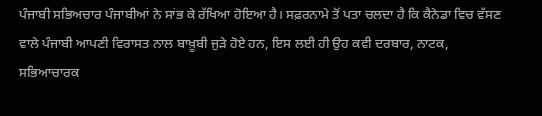ਪੰਜਾਬੀ ਸਭਿਅਚਾਰ ਪੰਜਾਬੀਆਂ ਨੇ ਸਾਂਭ ਕੇ ਰੱਖਿਆ ਹੋਇਆ ਹੈ। ਸਫ਼ਰਨਾਮੇ ਤੋਂ ਪਤਾ ਚਲਦਾ ਹੈ ਕਿ ਕੈਨੇਡਾ ਵਿਚ ਵੱਸਣ ਵਾਲੇ ਪੰਜਾਬੀ ਆਪਣੀ ਵਿਰਾਸਤ ਨਾਲ ਬਾਖ਼ੂਬੀ ਜੁੜੇ ਹੋਏ ਹਨ, ਇਸ ਲਈ ਹੀ ਉਹ ਕਵੀ ਦਰਬਾਰ, ਨਾਟਕ, ਸਭਿਆਚਾਰਕ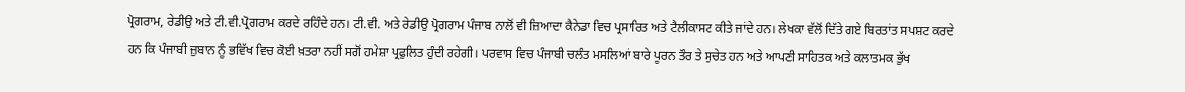ਪ੍ਰੋਗਰਾਮ, ਰੇਡੀਉ ਅਤੇ ਟੀ.ਵੀ.ਪ੍ਰੋਗਰਾਮ ਕਰਦੇ ਰਹਿੰਦੇ ਹਨ। ਟੀ.ਵੀ. ਅਤੇ ਰੇਡੀਉ ਪ੍ਰੋਗਰਾਮ ਪੰਜਾਬ ਨਾਲੋਂ ਵੀ ਜ਼ਿਆਦਾ ਕੈਨੇਡਾ ਵਿਚ ਪ੍ਰਸਾਰਿਤ ਅਤੇ ਟੈਲੀਕਾਸਟ ਕੀਤੇ ਜਾਂਦੇ ਹਨ। ਲੇਖਕਾ ਵੱਲੋਂ ਦਿੱਤੇ ਗਏ ਬਿਰਤਾਂਤ ਸਪਸ਼ਟ ਕਰਦੇ ਹਨ ਕਿ ਪੰਜਾਬੀ ਜ਼ੁਬਾਨ ਨੂੰ ਭਵਿੱਖ ਵਿਚ ਕੋਈ ਖ਼ਤਰਾ ਨਹੀਂ ਸਗੋਂ ਹਮੇਸ਼ਾ ਪ੍ਰਫੁਲਿਤ ਹੁੰਦੀ ਰਹੇਗੀ। ਪਰਵਾਸ ਵਿਚ ਪੰਜਾਬੀ ਚਲੰਤ ਮਸਲਿਆਂ ਬਾਰੇ ਪੂਰਨ ਤੌਰ ਤੇ ਸੁਚੇਤ ਹਨ ਅਤੇ ਆਪਣੀ ਸਾਹਿਤਕ ਅਤੇ ਕਲਾਤਮਕ ਭੁੱਖ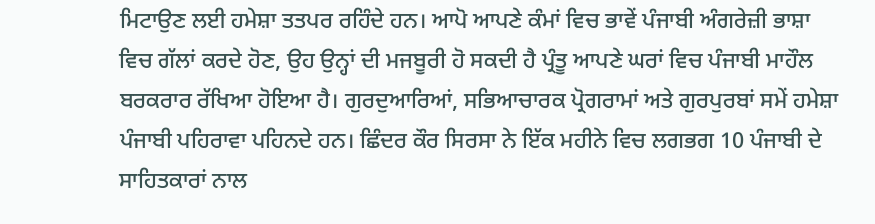ਮਿਟਾਉਣ ਲਈ ਹਮੇਸ਼ਾ ਤਤਪਰ ਰਹਿੰਦੇ ਹਨ। ਆਪੋ ਆਪਣੇ ਕੰਮਾਂ ਵਿਚ ਭਾਵੇਂ ਪੰਜਾਬੀ ਅੰਗਰੇਜ਼ੀ ਭਾਸ਼ਾ ਵਿਚ ਗੱਲਾਂ ਕਰਦੇ ਹੋਣ, ਉਹ ਉਨ੍ਹਾਂ ਦੀ ਮਜਬੂਰੀ ਹੋ ਸਕਦੀ ਹੈ ਪ੍ਰੰਤੂ ਆਪਣੇ ਘਰਾਂ ਵਿਚ ਪੰਜਾਬੀ ਮਾਹੌਲ ਬਰਕਰਾਰ ਰੱਖਿਆ ਹੋਇਆ ਹੈ। ਗੁਰਦੁਆਰਿਆਂ, ਸਭਿਆਚਾਰਕ ਪ੍ਰੋਗਰਾਮਾਂ ਅਤੇ ਗੁਰਪੁਰਬਾਂ ਸਮੇਂ ਹਮੇਸ਼ਾ ਪੰਜਾਬੀ ਪਹਿਰਾਵਾ ਪਹਿਨਦੇ ਹਨ। ਛਿੰਦਰ ਕੌਰ ਸਿਰਸਾ ਨੇ ਇੱਕ ਮਹੀਨੇ ਵਿਚ ਲਗਭਗ 10 ਪੰਜਾਬੀ ਦੇ ਸਾਹਿਤਕਾਰਾਂ ਨਾਲ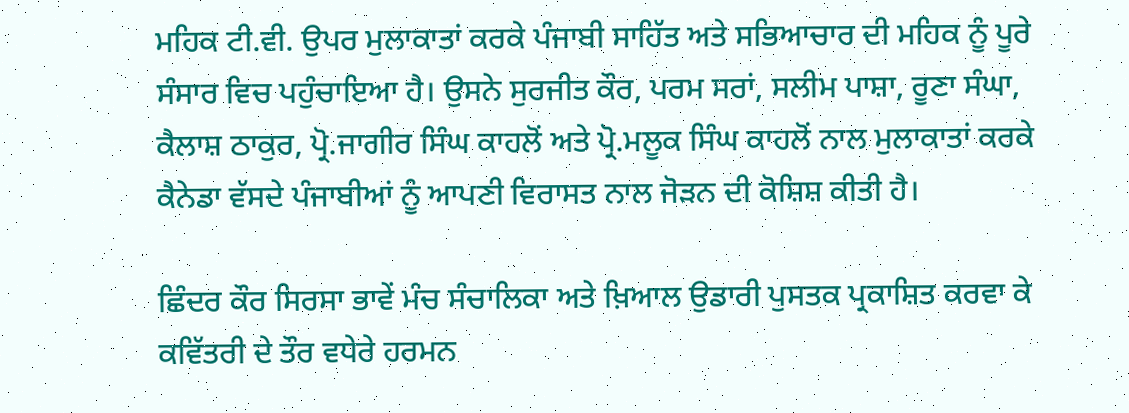ਮਹਿਕ ਟੀ.ਵੀ. ਉਪਰ ਮੁਲਾਕਾਤਾਂ ਕਰਕੇ ਪੰਜਾਬੀ ਸਾਹਿੱਤ ਅਤੇ ਸਭਿਆਚਾਰ ਦੀ ਮਹਿਕ ਨੂੰ ਪੂਰੇ ਸੰਸਾਰ ਵਿਚ ਪਹੁੰਚਾਇਆ ਹੈ। ਉਸਨੇ ਸੁਰਜੀਤ ਕੌਰ, ਪਰਮ ਸਰਾਂ, ਸਲੀਮ ਪਾਸ਼ਾ, ਰੂਣਾ ਸੰਘਾ, ਕੈਲਾਸ਼ ਠਾਕੁਰ, ਪ੍ਰੋ.ਜਾਗੀਰ ਸਿੰਘ ਕਾਹਲੋਂ ਅਤੇ ਪ੍ਰੋ.ਮਲੂਕ ਸਿੰਘ ਕਾਹਲੋਂ ਨਾਲ ਮੁਲਾਕਾਤਾਂ ਕਰਕੇ ਕੈਨੇਡਾ ਵੱਸਦੇ ਪੰਜਾਬੀਆਂ ਨੂੰ ਆਪਣੀ ਵਿਰਾਸਤ ਨਾਲ ਜੋੜਨ ਦੀ ਕੋਸ਼ਿਸ਼ ਕੀਤੀ ਹੈ।

ਛਿੰਦਰ ਕੌਰ ਸਿਰਸਾ ਭਾਵੇਂ ਮੰਚ ਸੰਚਾਲਿਕਾ ਅਤੇ ਖ਼ਿਆਲ ਉਡਾਰੀ ਪੁਸਤਕ ਪ੍ਰਕਾਸ਼ਿਤ ਕਰਵਾ ਕੇ ਕਵਿੱਤਰੀ ਦੇ ਤੌਰ ਵਧੇਰੇ ਹਰਮਨ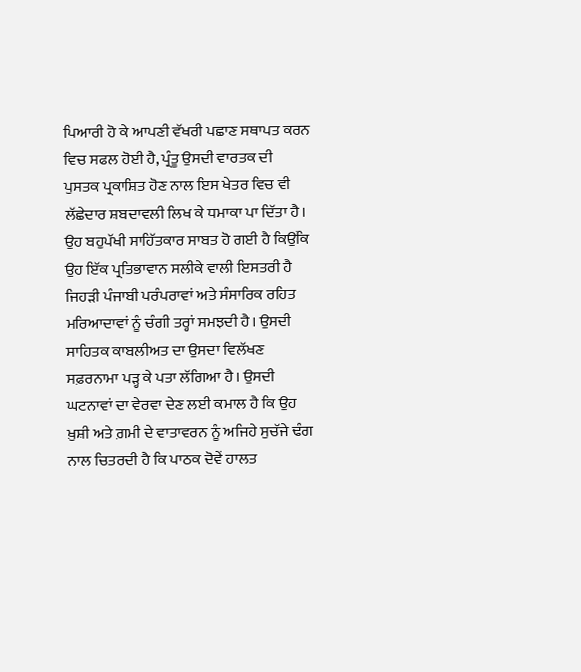ਪਿਆਰੀ ਹੋ ਕੇ ਆਪਣੀ ਵੱਖਰੀ ਪਛਾਣ ਸਥਾਪਤ ਕਰਨ ਵਿਚ ਸਫਲ ਹੋਈ ਹੈ, ਪ੍ਰੰਤੂ ਉਸਦੀ ਵਾਰਤਕ ਦੀ ਪੁਸਤਕ ਪ੍ਰਕਾਸ਼ਿਤ ਹੋਣ ਨਾਲ ਇਸ ਖੇਤਰ ਵਿਚ ਵੀ ਲੱਛੇਦਾਰ ਸ਼ਬਦਾਵਲੀ ਲਿਖ ਕੇ ਧਮਾਕਾ ਪਾ ਦਿੱਤਾ ਹੈ। ਉਹ ਬਹੁਪੱਖੀ ਸਾਹਿੱਤਕਾਰ ਸਾਬਤ ਹੋ ਗਈ ਹੈ ਕਿਉਂਕਿ ਉਹ ਇੱਕ ਪ੍ਰਤਿਭਾਵਾਨ ਸਲੀਕੇ ਵਾਲੀ ਇਸਤਰੀ ਹੈ ਜਿਹੜੀ ਪੰਜਾਬੀ ਪਰੰਪਰਾਵਾਂ ਅਤੇ ਸੰਸਾਰਿਕ ਰਹਿਤ ਮਰਿਆਦਾਵਾਂ ਨੂੰ ਚੰਗੀ ਤਰ੍ਹਾਂ ਸਮਝਦੀ ਹੈ। ਉਸਦੀ ਸਾਹਿਤਕ ਕਾਬਲੀਅਤ ਦਾ ਉਸਦਾ ਵਿਲੱਖਣ ਸਫ਼ਰਨਾਮਾ ਪੜ੍ਹ ਕੇ ਪਤਾ ਲੱਗਿਆ ਹੈ। ਉਸਦੀ ਘਟਨਾਵਾਂ ਦਾ ਵੇਰਵਾ ਦੇਣ ਲਈ ਕਮਾਲ ਹੈ ਕਿ ਉਹ ਖ਼ੁਸ਼ੀ ਅਤੇ ਗ਼ਮੀ ਦੇ ਵਾਤਾਵਰਨ ਨੂੰ ਅਜਿਹੇ ਸੁਚੱਜੇ ਢੰਗ ਨਾਲ ਚਿਤਰਦੀ ਹੈ ਕਿ ਪਾਠਕ ਦੋਵੇਂ ਹਾਲਤ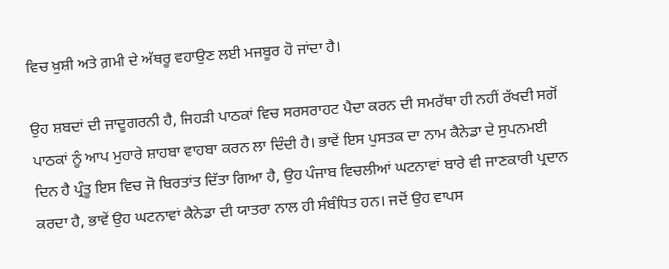ਵਿਚ ਖ਼ੁਸ਼ੀ ਅਤੇ ਗ਼ਮੀ ਦੇ ਅੱਥਰੂ ਵਹਾਉਣ ਲਈ ਮਜਬੂਰ ਹੋ ਜਾਂਦਾ ਹੈ।

ਉਹ ਸ਼ਬਦਾਂ ਦੀ ਜਾਦੂਗਰਨੀ ਹੈ, ਜਿਹੜੀ ਪਾਠਕਾਂ ਵਿਚ ਸਰਸਰਾਹਟ ਪੈਦਾ ਕਰਨ ਦੀ ਸਮਰੱਥਾ ਹੀ ਨਹੀਂ ਰੱਖਦੀ ਸਗੋਂ ਪਾਠਕਾਂ ਨੂੰ ਆਪ ਮੁਹਾਰੇ ਸ਼ਾਹਬਾ ਵਾਹਬਾ ਕਰਨ ਲਾ ਦਿੰਦੀ ਹੈ। ਭਾਵੇਂ ਇਸ ਪੁਸਤਕ ਦਾ ਨਾਮ ਕੈਨੇਡਾ ਦੇ ਸੁਪਨਮਈ ਦਿਨ ਹੈ ਪ੍ਰੰਤੂ ਇਸ ਵਿਚ ਜੋ ਬਿਰਤਾਂਤ ਦਿੱਤਾ ਗਿਆ ਹੈ, ਉਹ ਪੰਜਾਬ ਵਿਚਲੀਆਂ ਘਟਨਾਵਾਂ ਬਾਰੇ ਵੀ ਜਾਣਕਾਰੀ ਪ੍ਰਦਾਨ ਕਰਦਾ ਹੈ, ਭਾਵੇਂ ਉਹ ਘਟਨਾਵਾਂ ਕੈਨੇਡਾ ਦੀ ਯਾਤਰਾ ਨਾਲ ਹੀ ਸੰਬੰਧਿਤ ਹਨ। ਜਦੋਂ ਉਹ ਵਾਪਸ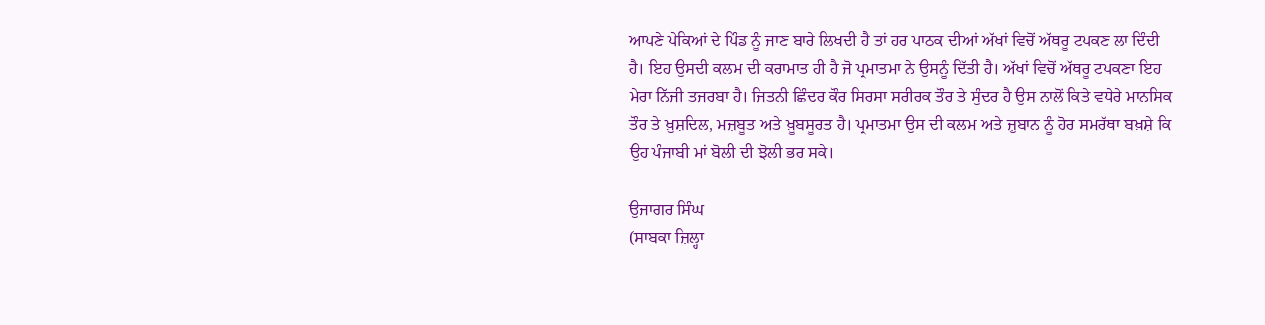ਆਪਣੇ ਪੇਕਿਆਂ ਦੇ ਪਿੰਡ ਨੂੰ ਜਾਣ ਬਾਰੇ ਲਿਖਦੀ ਹੈ ਤਾਂ ਹਰ ਪਾਠਕ ਦੀਆਂ ਅੱਖਾਂ ਵਿਚੋਂ ਅੱਥਰੂ ਟਪਕਣ ਲਾ ਦਿੰਦੀ ਹੈ। ਇਹ ਉਸਦੀ ਕਲਮ ਦੀ ਕਰਾਮਾਤ ਹੀ ਹੈ ਜੋ ਪ੍ਰਮਾਤਮਾ ਨੇ ਉਸਨੂੰ ਦਿੱਤੀ ਹੈ। ਅੱਖਾਂ ਵਿਚੋਂ ਅੱਥਰੂ ਟਪਕਣਾ ਇਹ ਮੇਰਾ ਨਿੱਜੀ ਤਜਰਬਾ ਹੈ। ਜਿਤਨੀ ਛਿੰਦਰ ਕੌਰ ਸਿਰਸਾ ਸਰੀਰਕ ਤੌਰ ਤੇ ਸੁੰਦਰ ਹੈ ਉਸ ਨਾਲੋਂ ਕਿਤੇ ਵਧੇਰੇ ਮਾਨਸਿਕ ਤੌਰ ਤੇ ਖ਼ੁਸ਼ਦਿਲ, ਮਜ਼ਬੂਤ ਅਤੇ ਖ਼ੂਬਸੂਰਤ ਹੈ। ਪ੍ਰਮਾਤਮਾ ਉਸ ਦੀ ਕਲਮ ਅਤੇ ਜ਼ੁਬਾਨ ਨੂੰ ਹੋਰ ਸਮਰੱਥਾ ਬਖ਼ਸ਼ੇ ਕਿ ਉਹ ਪੰਜਾਬੀ ਮਾਂ ਬੋਲੀ ਦੀ ਝੋਲੀ ਭਰ ਸਕੇ।

ਉਜਾਗਰ ਸਿੰਘ
(ਸਾਬਕਾ ਜ਼ਿਲ੍ਹਾ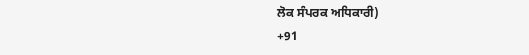ਲੋਕ ਸੰਪਰਕ ਅਧਿਕਾਰੀ)
+91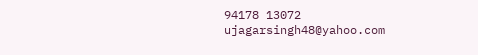94178 13072
ujagarsingh48@yahoo.com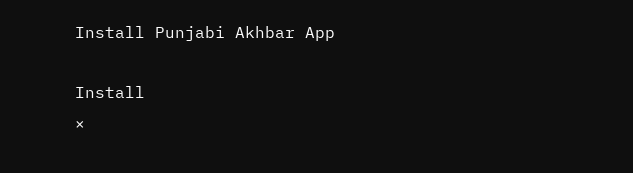Install Punjabi Akhbar App

Install
×